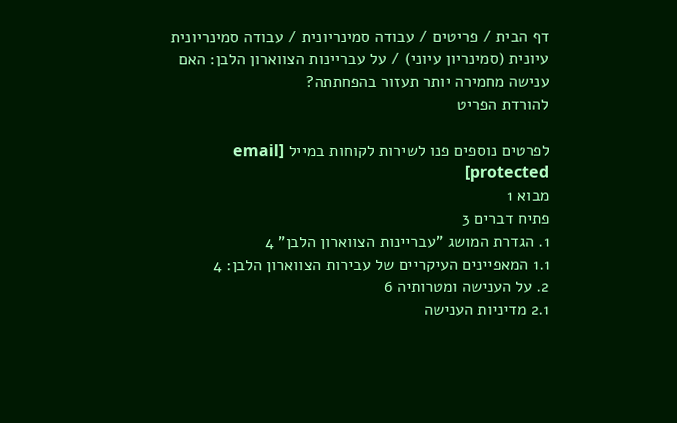דף הבית / פריטים / עבודה סמינריונית / עבודה סמינריונית עיונית (סמינריון עיוני) / על עבריינות הצווארון הלבן: האם ענישה מחמירה יותר תעזור בהפחתתה?
להורדת הפריט

לפרטים נוספים פנו לשירות לקוחות במייל [email protected]
מבוא 1
פתיח דברים 3
1. הגדרת המושג "עבריינות הצווארון הלבן" 4
1.1 המאפיינים העיקריים של עבירות הצווארון הלבן: 4
2. על הענישה ומטרותיה 6
2.1 מדיניות הענישה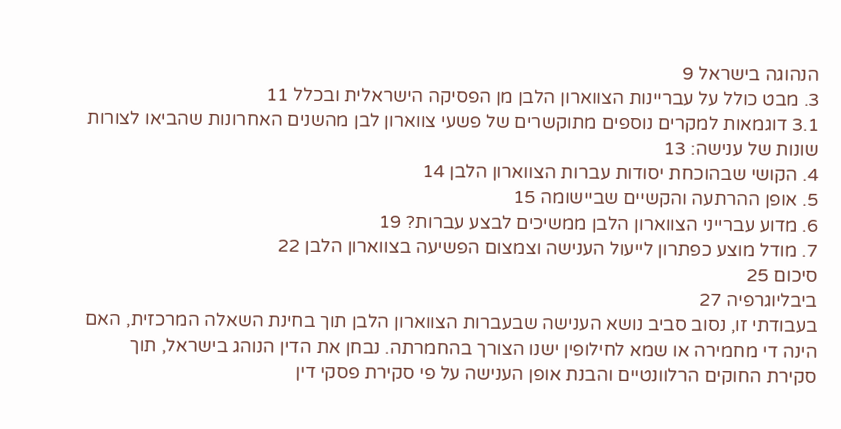הנהוגה בישראל 9
3. מבט כולל על עבריינות הצווארון הלבן מן הפסיקה הישראלית ובכלל 11
3.1 דוגמאות למקרים נוספים מתוקשרים של פשעי צווארון לבן מהשנים האחרונות שהביאו לצורות שונות של ענישה: 13
4. הקושי שבהוכחת יסודות עברות הצווארון הלבן 14
5. אופן ההרתעה והקשיים שביישומה 15
6. מדוע עברייני הצווארון הלבן ממשיכים לבצע עברות? 19
7. מודל מוצע כפתרון לייעול הענישה וצמצום הפשיעה בצווארון הלבן 22
סיכום 25
ביבליוגרפיה 27
בעבודתי זו, נסוב סביב נושא הענישה שבעברות הצווארון הלבן תוך בחינת השאלה המרכזית, האם הינה די מחמירה או שמא לחילופין ישנו הצורך בהחמרתה. נבחן את הדין הנוהג בישראל, תוך סקירת החוקים הרלוונטיים והבנת אופן הענישה על פי סקירת פסקי דין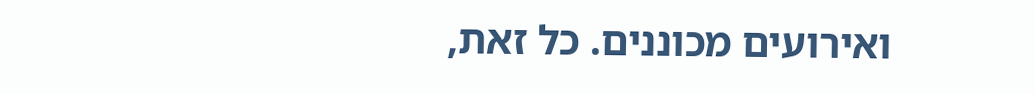ואירועים מכוננים. כל זאת,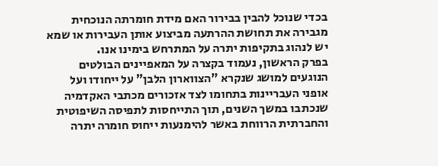בכדי שנוכל להבין בבירור האם מידת חומרתה הנוכחית מגבירה את תחושת ההרתעה מביצוע אותן העבירות או שמא יש לנהוג בתקיפות יתרה על המתרחש בימינו אנו.
בפרק הראשון, נעמוד בקצרה על המאפיינים הבולטים הנוגעים למושג שנקרא "הצווארון הלבן" על ייחודו ועל אופני העבריינות בתחומו לצד אזכורים מכתבי האקדמיה שנכתבו במשך השנים, תוך התייחסות לתפיסה השיפוטית והחברתית הרווחת באשר להימנעות ייחוס חומרה יתרה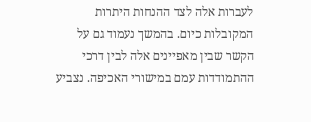לעברות אלה לצד ההנחות היתרות המקובלות כיום. בהמשך נעמוד גם על הקשר שבין מאפיינים אלה לבין דרכי ההתמודדות עמם במישורי האכיפה. נצביע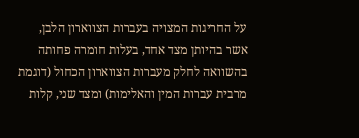על החריגות המצויה בעברות הצווארון הלבן, אשר בהיותן מצד אחד, בעלות חומרה פחותה בהשוואה לחלק מעברות הצווארון הכחול (דוגמת מרבית עברות המין והאלימות) ומצד שני, קלות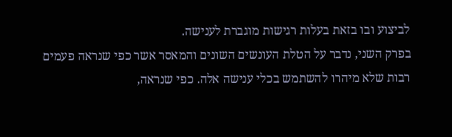לביצוע ובו בזאת בעלות רגישות מוגברת לענישה.
בפרק השני, נדבר על הטלת העונשים השונים והמאסר אשר כפי שנראה פעמים רבות שלא מיהרו להשתמש בכלי ענישה אלה. כפי שנראה,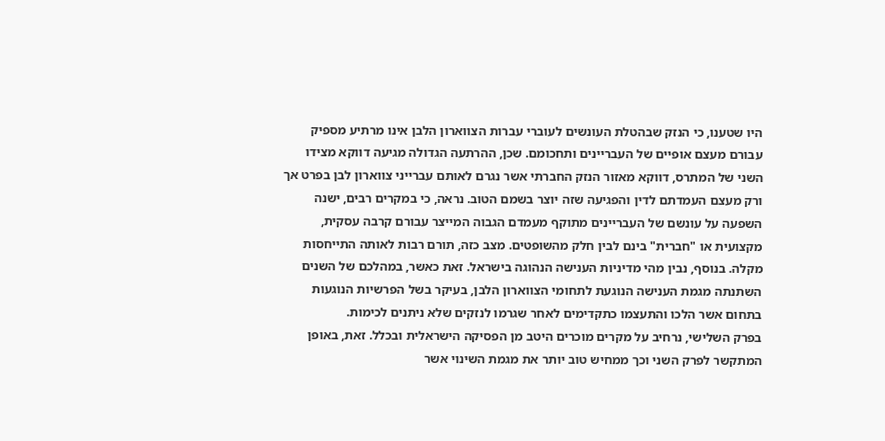היו שטענו, כי הנזק שבהטלת העונשים לעוברי עברות הצווארון הלבן אינו מרתיע מספיק עבורם מעצם אופיים של העבריינים ותחכומם. שכן, ההרתעה הגדולה מגיעה דווקא מצידו השני של המתרס, דווקא מאזור הנזק החברתי אשר נגרם לאותם עברייני צווארון לבן בפרט אך ורק מעצם העמדתם לדין והפגיעה שזה יוצר בשמם הטוב. נראה, כי במקרים רבים, ישנה השפעה על עונשם של העבריינים מתוקף מעמדם הגבוה המייצר עבורם קרבה עסקית, מקצועית או "חברית" בינם לבין חלק מהשופטים. מצב כזה, תורם רבות לאותה התייחסות מקלה. בנוסף, נבין מהי מדיניות הענישה הנהוגה בישראל. זאת כאשר, במהלכם של השנים השתנתה מגמת הענישה הנוגעת לתחומי הצווארון הלבן, בעיקר בשל הפרשיות הנוגעות בתחום אשר הלכו והתעצמו כתקדימים לאחר שגרמו לנזקים שלא ניתנים לכימות.
בפרק השלישי, נרחיב על מקרים מוכרים היטב מן הפסיקה הישראלית ובכלל. זאת, באופן המתקשר לפרק השני וכך ממחיש טוב יותר את מגמת השינוי אשר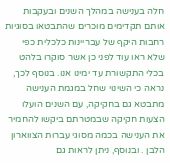חלה בענישה במהלך השנים ובעקבות אותם תקדימים מוכרים שהתבטאו בסוגיות רחבות היקף של עבריינות כלכלית כפי שלא ראו עוד לפני כן אשר סוקרו בלהט בכלי התקשורת עד ימינו אנו. בנוסף לכך, נראה כי השינוי שחל במגמת הענישה מתבטא גם בחקיקה, עם השנים הועלו הצעות חקיקה שבמטרתם ביקשו להחמיר את הענישה בכמה מסוגי עברות הצווארון הלבן . ובנוסף, ניתן לראות גם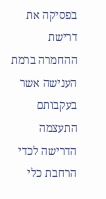בפסיקה את דרישת ההחמרה ברמת הענישה אשר בעקבותם התעצמה הדרישה לכדי הרחבת כלי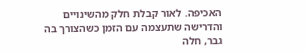האכיפה. לאור קבלת חלק מהשינויים והדרישה שתעצמה עם הזמן כשהצורך בה גבר, חלה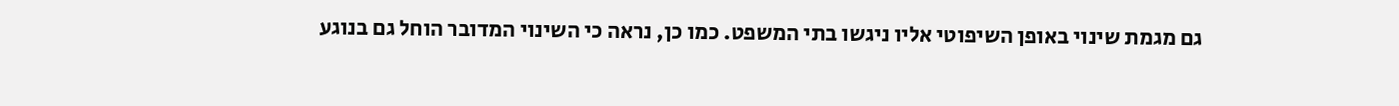גם מגמת שינוי באופן השיפוטי אליו ניגשו בתי המשפט. כמו כן, נראה כי השינוי המדובר הוחל גם בנוגע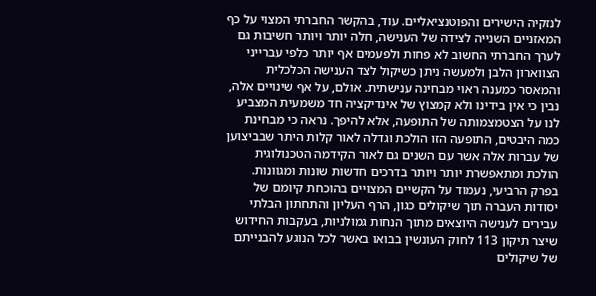לנזקיה הישירים והפוטנציאליים. עוד, בהקשר החברתי המצוי על כף המאזניים השנייה לצידה של הענישה, חלה יותר ויותר חשיבות גם לערך החברתי החשוב לא פחות ולפעמים אף יותר כלפי עברייני הצווארון הלבן ולמעשה ניתן כשיקול לצד הענישה הכלכלית והמאסר כמענה ראוי מבחינה ענישתית. אולם, על אף שינויים אלה, נבין כי אין בידינו ולא קמצוץ של אינדיקציה חד משמעית המצביע לנו על הצטמצמותה של התופעה, אלא להיפך. נראה כי מבחינת כמה היבטים, התופעה הזו הולכת וגדלה לאור קלות היתר שבביצוען של עברות אלה אשר עם השנים גם לאור הקידמה הטכנולוגית הולכת ומתאפשרת יותר ויותר בדרכים חדשות שונות ומגוונות.
בפרק הרביעי, נעמוד על הקשיים המצויים בהוכחת קיומם של יסודות העברה תוך שיקולים כגון, הרף העליון והתחתון הבלתי עבירים לענישה היוצאים מתוך הנחות גמולניות, בעקבות החידוש שיצר תיקון 113 לחוק העונשין בבואו באשר לכל הנוגע להבנייתם של שיקולים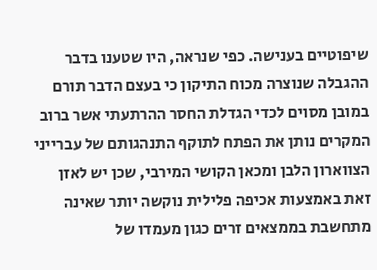שיפוטיים בענישה. כפי שנראה, היו שטענו בדבר ההגבלה שנוצרה מכוח התיקון כי בעצם הדבר תורם במובן מסוים לכדי הגדלת החסר ההרתעתי אשר ברוב המקרים נותן את הפתח לתוקף התנהגותם של עברייני הצווארון הלבן ומכאן הקושי המירבי, שכן יש לאזן זאת באמצעות אכיפה פלילית נוקשה יותר שאינה מתחשבת בממצאים זרים כגון מעמדו של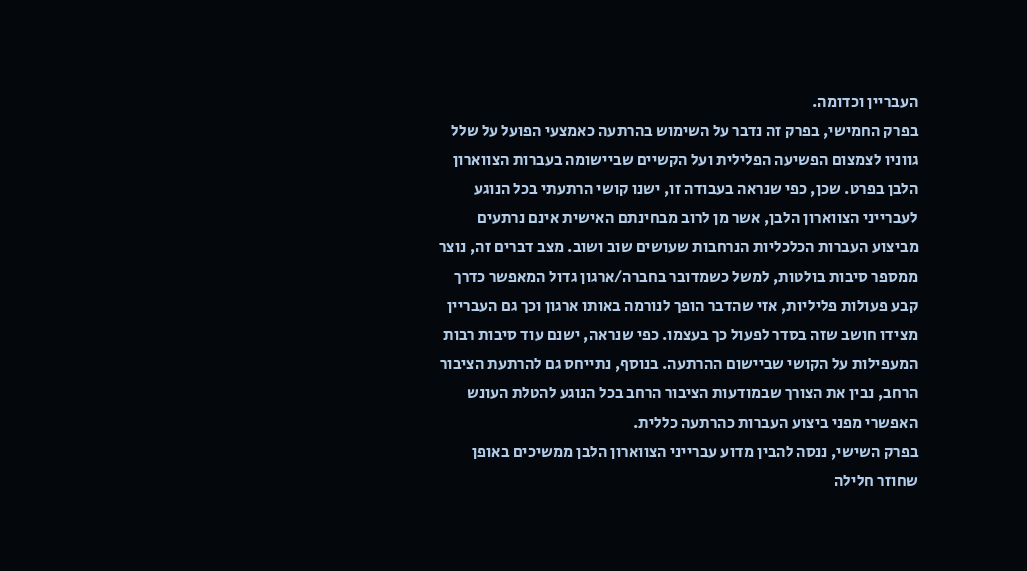העבריין וכדומה.
בפרק החמישי, בפרק זה נדבר על השימוש בהרתעה כאמצעי הפועל על שלל גווניו לצמצום הפשיעה הפלילית ועל הקשיים שביישומה בעברות הצווארון הלבן בפרט. שכן, כפי שנראה בעבודה זו, ישנו קושי הרתעתי בכל הנוגע לעברייני הצווארון הלבן, אשר מן לרוב מבחינתם האישית אינם נרתעים מביצוע העברות הכלכליות הנרחבות שעושים שוב ושוב. מצב דברים זה, נוצר ממספר סיבות בולטות, למשל כשמדובר בחברה/ארגון גדול המאפשר כדרך קבע פעולות פליליות, אזי שהדבר הופך לנורמה באותו ארגון וכך גם העבריין מצידו חושב שזה בסדר לפעול כך בעצמו. כפי שנראה, ישנם עוד סיבות רבות המעפילות על הקושי שביישום ההרתעה. בנוסף, נתייחס גם להרתעת הציבור הרחב, נבין את הצורך שבמודעות הציבור הרחב בכל הנוגע להטלת העונש האפשרי מפני ביצוע העברות כהרתעה כללית.
בפרק השישי, ננסה להבין מדוע עברייני הצווארון הלבן ממשיכים באופן שחוזר חלילה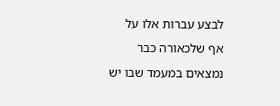לבצע עברות אלו על אף שלכאורה כבר נמצאים במעמד שבו יש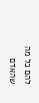להם כל מה שהאדם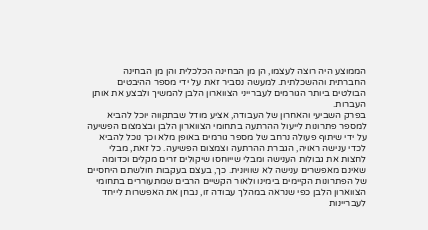הממוצע היה רוצה לעצמו, הן מן הבחינה הכלכלית והן מן הבחינה החברתית וההשכלתית. למעשה נסביר זאת על ידי מספר ההיבטים הבולטים ביותר הגורמים לעברייני הצווארון הלבן להמשיך ולבצע את אותן העברות.
בפרק השביעי והאחרון של העבודה, אציע מודל שבתקווה יוכל להביא למספר פתרונות לייעול ההרתעה בתחומי הצווארון הלבן ובצמצום הפשיעה על ידי שיתוף פעולה נרחב של מספר גורמים באופן מלא וכך נוכל להביא לכדי ענישה ראויה, הגברת ההרתעה וצמצום הפשיעה. כל זאת, מבלי לחצות את גבולות הענישה ומבלי שייוחסו שיקולים זרים מקלים וכדומה שאינם מאפשרים ענישה לא שוויונית. כך, בעצם בעקבות חולשתם היחסיים של הפתרונות הקיימים בימינו ולאור הקשיים הרבים שמתעוררים בתחומי הצווארון הלבן כפי שנראה במהלך עבודה זו, נבחן את האפשרות לייחד לעבריינות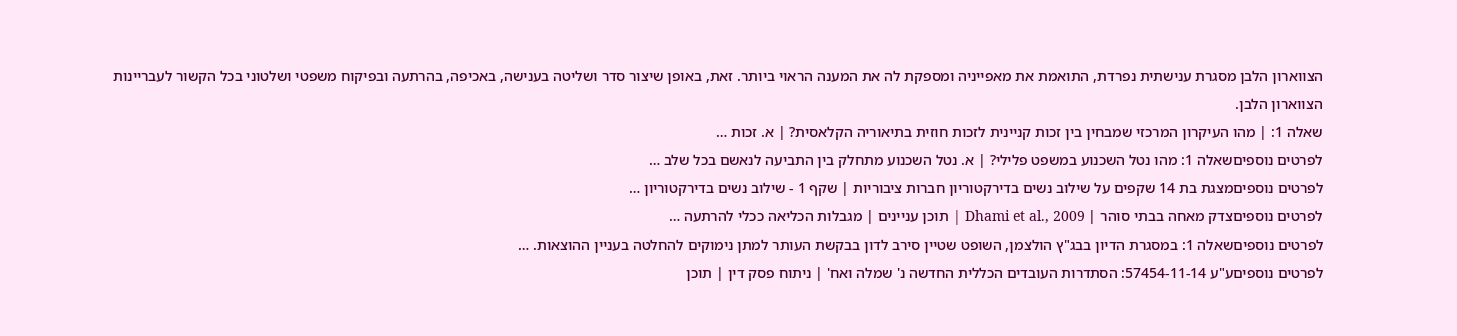הצווארון הלבן מסגרת ענישתית נפרדת, התואמת את מאפייניה ומספקת לה את המענה הראוי ביותר. זאת, באופן שיצור סדר ושליטה בענישה, באכיפה, בהרתעה ובפיקוח משפטי ושלטוני בכל הקשור לעבריינות הצווארון הלבן.
שאלה 1: | מהו העיקרון המרכזי שמבחין בין זכות קניינית לזכות חוזית בתיאוריה הקלאסית? | א. זכות …
לפרטים נוספיםשאלה 1: מהו נטל השכנוע במשפט פלילי? | א. נטל השכנוע מתחלק בין התביעה לנאשם בכל שלב …
לפרטים נוספיםמצגת בת 14 שקפים על שילוב נשים בדירקטוריון חברות ציבוריות | שקף 1 - שילוב נשים בדירקטוריון …
לפרטים נוספיםצדק מאחה בבתי סוהר | Dhami et al., 2009 | תוכן עניינים | מגבלות הכליאה ככלי להרתעה …
לפרטים נוספיםשאלה 1: במסגרת הדיון בבג"ץ הולצמן, השופט שטיין סירב לדון בבקשת העותר למתן נימוקים להחלטה בעניין ההוצאות. …
לפרטים נוספיםע"ע 57454-11-14: הסתדרות העובדים הכללית החדשה נ' שמלה ואח' | ניתוח פסק דין | תוכן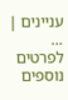עניינים | …
לפרטים נוספים